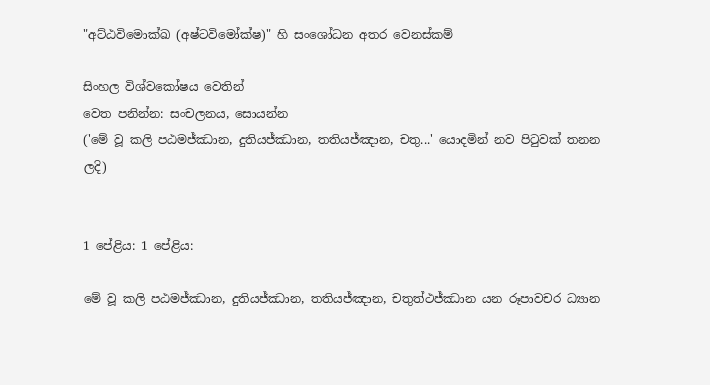"අට්ඨවිමොක්ඛ (අෂ්ටවිමෝක්ෂ)" හි සංශෝධන අතර වෙනස්කම්

සිංහල විශ්වකෝෂය වෙතින්
වෙත පනින්න: සංචලනය, සොයන්න
('මේ වූ කලි පඨමජ්ඣාන, දුතියජ්ඣාන, තතියජ්ඤාන, චතු...' යොදමින් නව පිටුවක් තනන ලදි)


1 පේළිය: 1 පේළිය:

මේ වූ කලි පඨමජ්ඣාන, දුතියජ්ඣාන, තතියජ්ඤාන, චතුත්ථජ්ඣාන යන රූපාවචර ධ්‍යාන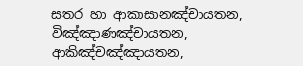සතර හා ආකාසානඤ්චායතන, විඤ්ඤාණඤ්චායතන, ආකිඤ්චඤ්ඤායතන,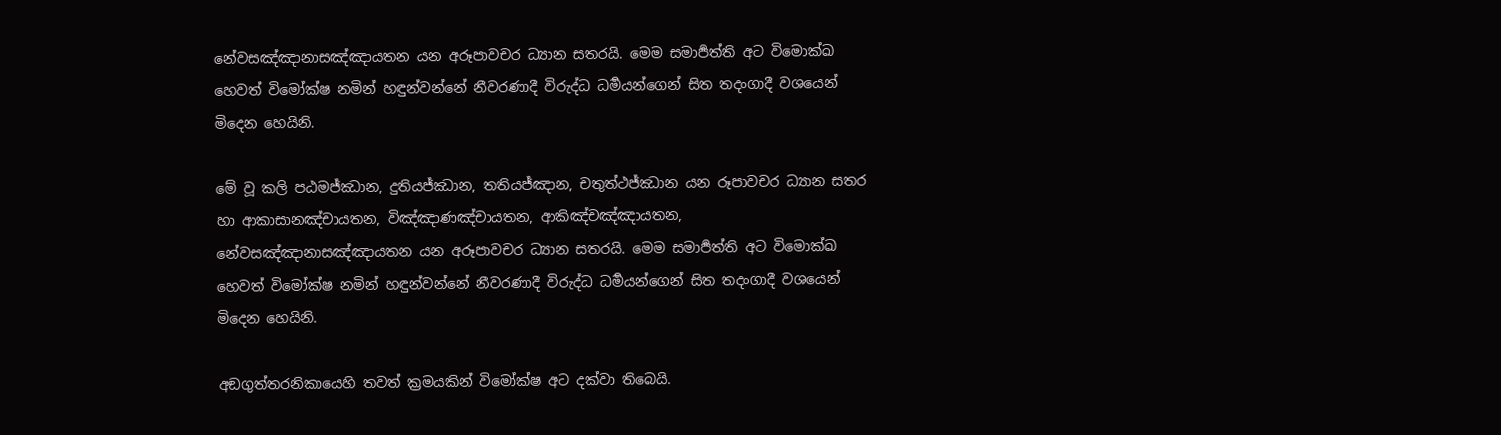නේවසඤ්ඤානාසඤ්ඤායතන යන අරූපාවචර ධ්‍යාන සතරයි. මෙම සමාර්‍පත්ති අට විමොක්ඛ හෙවත් විමෝක්ෂ නමින් හඳුන්වන්නේ නීවරණාදී විරුද්ධ ධර්‍මයන්ගෙන් සිත තදංගාදී වශයෙන් මිදෙන හෙයිනි.

මේ වූ කලි පඨමජ්ඣාන, දුතියජ්ඣාන, තතියජ්ඤාන, චතුත්ථජ්ඣාන යන රූපාවචර ධ්‍යාන සතර හා ආකාසානඤ්චායතන, විඤ්ඤාණඤ්චායතන, ආකිඤ්චඤ්ඤායතන, නේවසඤ්ඤානාසඤ්ඤායතන යන අරූපාවචර ධ්‍යාන සතරයි. මෙම සමාර්‍පත්ති අට විමොක්ඛ හෙවත් විමෝක්ෂ නමින් හඳුන්වන්නේ නීවරණාදී විරුද්ධ ධර්‍මයන්ගෙන් සිත තදංගාදී වශයෙන් මිදෙන හෙයිනි.

අඞගුත්තරනිකායෙහි තවත් ක්‍රමයකින් විමෝක්ෂ අට දක්වා තිබෙයි.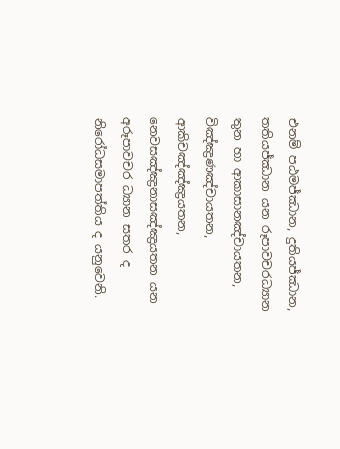එනම් පඨමජ්ඣාන, දුතියජ්ඣාන, තතියජ්ඣාන යන රූපාවචරධ්‍යාන තුන හා ආකාසානඤ්චායතන, විඤ්ඤ්‍රණඤ්චායතන, ආකිචඤ්ඤ්ඤ්‍රයතන, නෙවසඤ්ඤ්‍රනාසඤ්ඤ්‍රයතන යන අරූපාවචර ධ්‍යාන සතර ද නිරෝධසමාපත්තිය ද යනු‍‍වෙනි.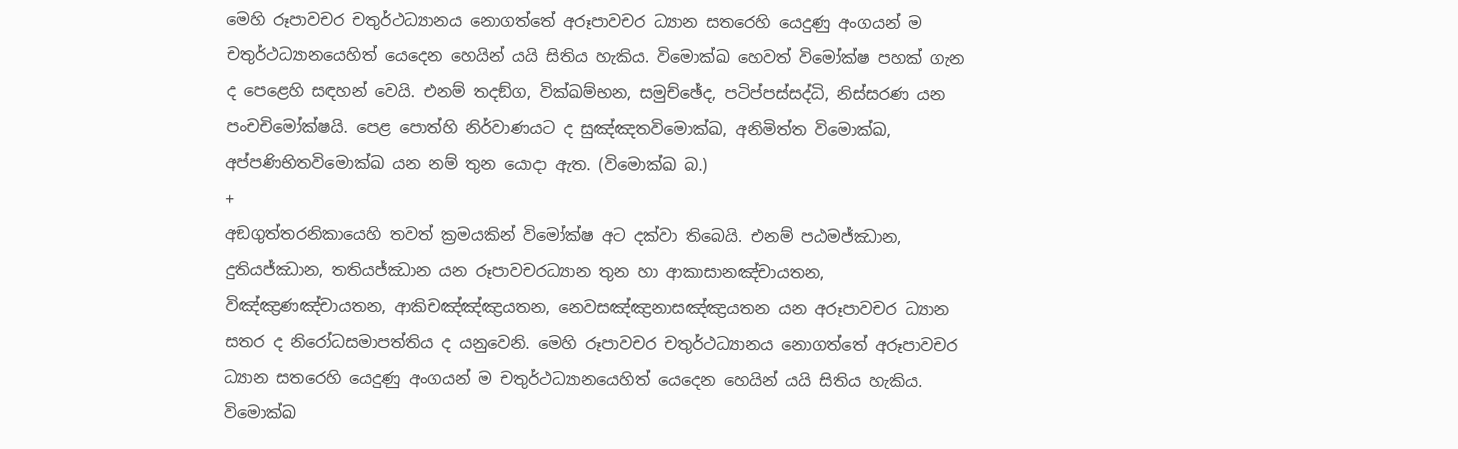මෙහි රූපාවචර චතුර්ථධ්‍යානය නොගත්තේ අරූපාවචර ධ්‍යාන සතරෙහි යෙදුණු අංගයන් ම චතුර්ථධ්‍යානයෙහිත් යෙදෙන හෙයින් යයි සිතිය හැකිය. විමොක්ඛ හෙවත් විමෝක්ෂ පහක් ගැන ද පෙළෙහි සඳහන් වෙයි. එනම් තදඞ්ග, වික්ඛම්භන, සමුච්ඡේද, පටිප්පස්සද්ධි, නිස්සරණ යන පංචචිමෝක්ෂයි. පෙළ පොත්හි නිර්වාණයට ද සුඤ්ඤතවිමොක්ඛ, අනිමිත්ත විමොක්ඛ, අප්පණිභිතවිමොක්ඛ යන නම් තුන යොදා ඇත. (විමොක්ඛ බ.)
+
අඞගුත්තරනිකායෙහි තවත් ක්‍රමයකින් විමෝක්ෂ අට දක්වා තිබෙයි. එනම් පඨමජ්ඣාන, දුතියජ්ඣාන, තතියජ්ඣාන යන රූපාවචරධ්‍යාන තුන හා ආකාසානඤ්චායතන, විඤ්ඤ්‍රණඤ්චායතන, ආකිචඤ්ඤ්ඤ්‍රයතන, නෙවසඤ්ඤ්‍රනාසඤ්ඤ්‍රයතන යන අරූපාවචර ධ්‍යාන සතර ද නිරෝධසමාපත්තිය ද යනු‍‍වෙනි. මෙහි රූපාවචර චතුර්ථධ්‍යානය නොගත්තේ අරූපාවචර ධ්‍යාන සතරෙහි යෙදුණු අංගයන් ම චතුර්ථධ්‍යානයෙහිත් යෙදෙන හෙයින් යයි සිතිය හැකිය. විමොක්ඛ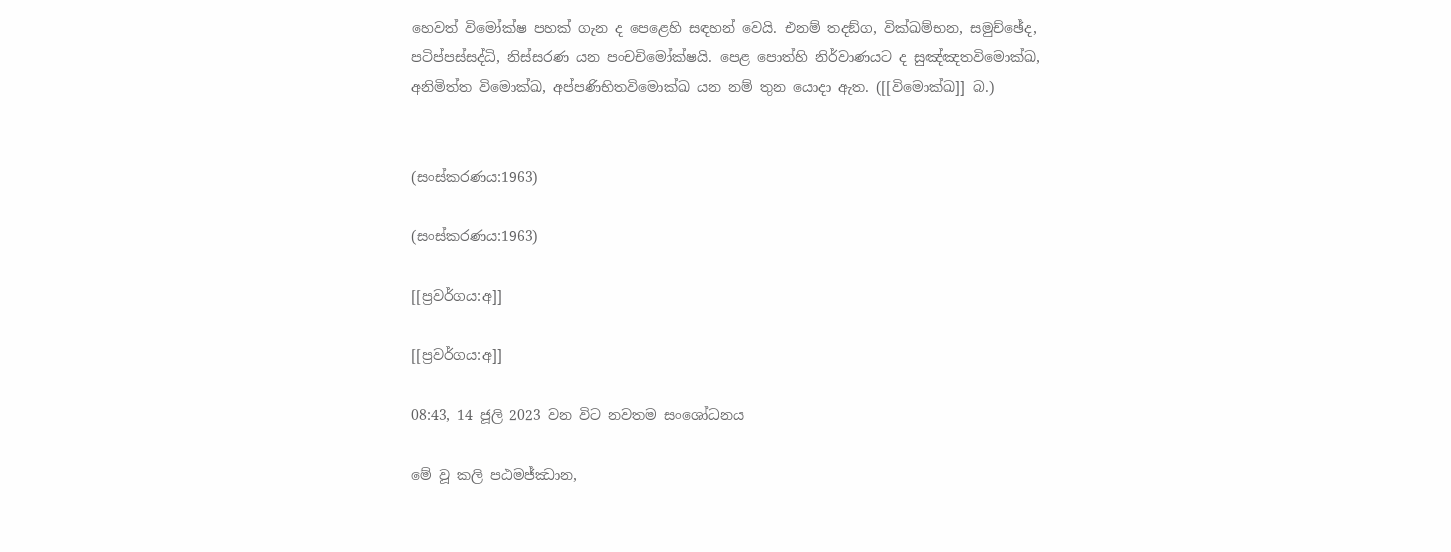හෙවත් විමෝක්ෂ පහක් ගැන ද පෙළෙහි සඳහන් වෙයි. එනම් තදඞ්ග, වික්ඛම්භන, සමුච්ඡේද, පටිප්පස්සද්ධි, නිස්සරණ යන පංචචිමෝක්ෂයි. පෙළ පොත්හි නිර්වාණයට ද සුඤ්ඤතවිමොක්ඛ, අනිමිත්ත විමොක්ඛ, අප්පණිභිතවිමොක්ඛ යන නම් තුන යොදා ඇත. ([[විමොක්ඛ]] බ.)


(සංස්කරණය:1963)

(සංස්කරණය:1963)

[[ප්‍රවර්ගය:අ]]

[[ප්‍රවර්ගය:අ]]

08:43, 14 ජූලි 2023 වන විට නවතම සංශෝධනය

මේ වූ කලි පඨමජ්ඣාන,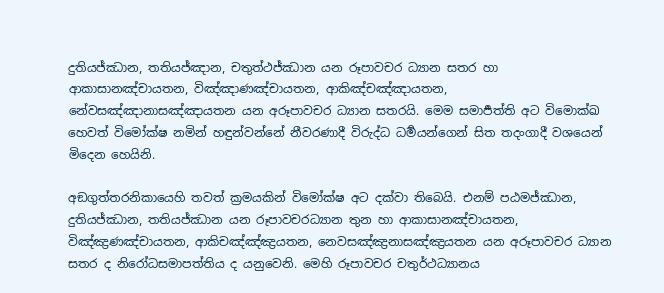දුතියජ්ඣාන, තතියජ්ඤාන, චතුත්ථජ්ඣාන යන රූපාවචර ධ්‍යාන සතර හා ආකාසානඤ්චායතන, විඤ්ඤාණඤ්චායතන, ආකිඤ්චඤ්ඤායතන, නේවසඤ්ඤානාසඤ්ඤායතන යන අරූපාවචර ධ්‍යාන සතරයි. මෙම සමාර්‍පත්ති අට විමොක්ඛ හෙවත් විමෝක්ෂ නමින් හඳුන්වන්නේ නීවරණාදී විරුද්ධ ධර්‍මයන්ගෙන් සිත තදංගාදී වශයෙන් මිදෙන හෙයිනි.

අඞගුත්තරනිකායෙහි තවත් ක්‍රමයකින් විමෝක්ෂ අට දක්වා තිබෙයි. එනම් පඨමජ්ඣාන, දුතියජ්ඣාන, තතියජ්ඣාන යන රූපාවචරධ්‍යාන තුන හා ආකාසානඤ්චායතන, විඤ්ඤ්‍රණඤ්චායතන, ආකිචඤ්ඤ්ඤ්‍රයතන, නෙවසඤ්ඤ්‍රනාසඤ්ඤ්‍රයතන යන අරූපාවචර ධ්‍යාන සතර ද නිරෝධසමාපත්තිය ද යනු‍‍වෙනි. මෙහි රූපාවචර චතුර්ථධ්‍යානය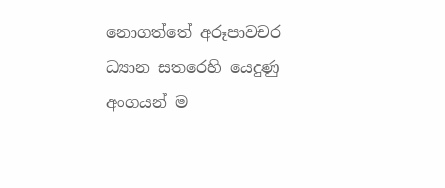නොගත්තේ අරූපාවචර ධ්‍යාන සතරෙහි යෙදුණු අංගයන් ම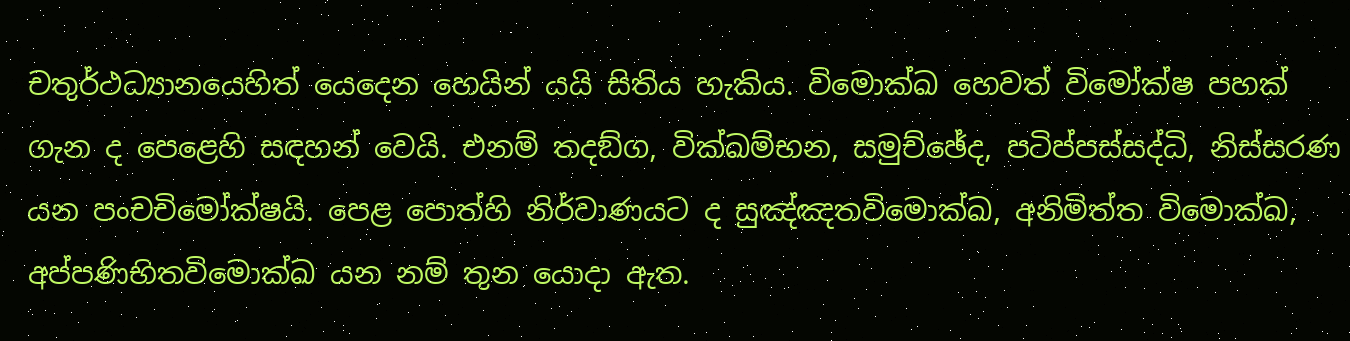චතුර්ථධ්‍යානයෙහිත් යෙදෙන හෙයින් යයි සිතිය හැකිය. විමොක්ඛ හෙවත් විමෝක්ෂ පහක් ගැන ද පෙළෙහි සඳහන් වෙයි. එනම් තදඞ්ග, වික්ඛම්භන, සමුච්ඡේද, පටිප්පස්සද්ධි, නිස්සරණ යන පංචචිමෝක්ෂයි. පෙළ පොත්හි නිර්වාණයට ද සුඤ්ඤතවිමොක්ඛ, අනිමිත්ත විමොක්ඛ, අප්පණිභිතවිමොක්ඛ යන නම් තුන යොදා ඇත.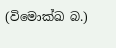(විමොක්ඛ බ.)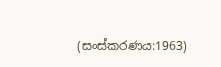(සංස්කරණය:1963)